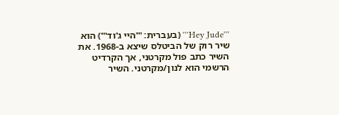'''Hey Jude''' (בעברית: '''היי ג'וד''') הוא שיר רוק של הביטלס שיצא ב-1968. את השיר כתב פול מקרטני, אך הקרדיט הרשמי הוא לנון/מקרטני. השיר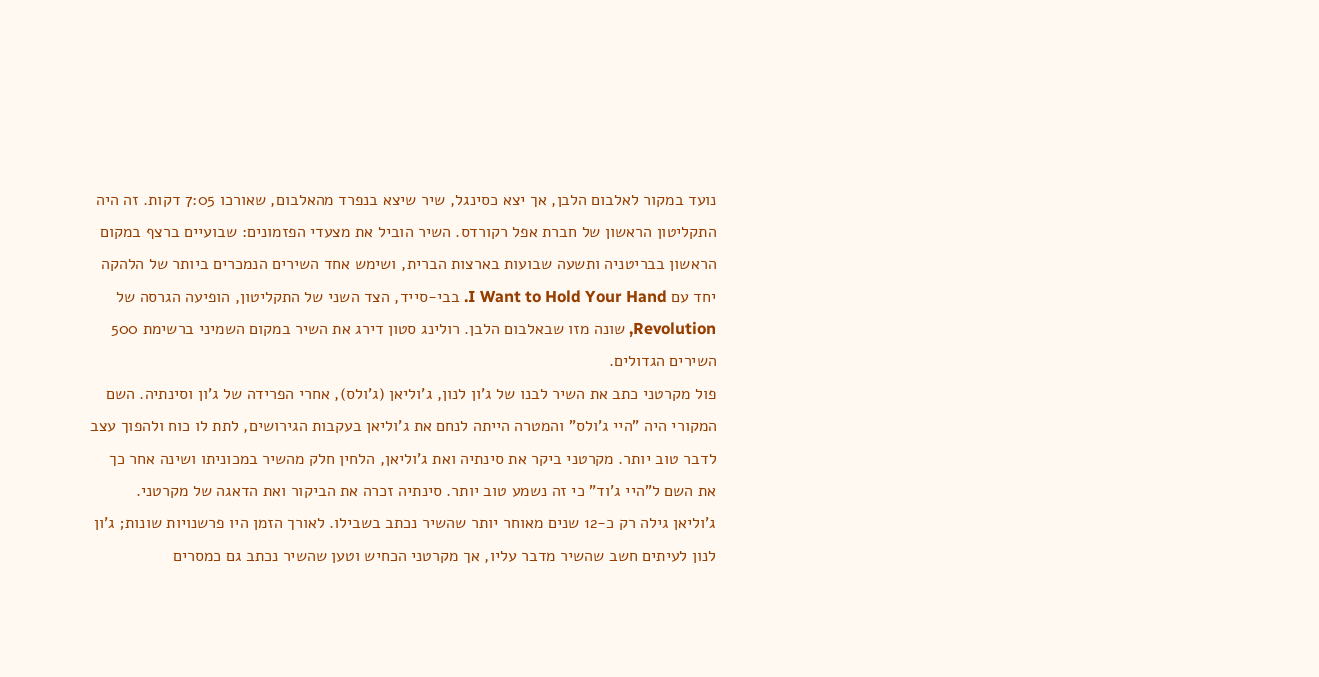נועד במקור לאלבום הלבן, אך יצא כסינגל, שיר שיצא בנפרד מהאלבום, שאורכו 7:05 דקות. זה היה התקליטון הראשון של חברת אפל רקורדס. השיר הוביל את מצעדי הפזמונים: שבועיים ברצף במקום הראשון בבריטניה ותשעה שבועות בארצות הברית, ושימש אחד השירים הנמכרים ביותר של הלהקה יחד עם I Want to Hold Your Hand. בבי-סייד, הצד השני של התקליטון, הופיעה הגרסה של Revolution, שונה מזו שבאלבום הלבן. רולינג סטון דירג את השיר במקום השמיני ברשימת 500 השירים הגדולים.
פול מקרטני כתב את השיר לבנו של ג'ון לנון, ג'וליאן (ג'ולס), אחרי הפרידה של ג'ון וסינתיה. השם המקורי היה "היי ג'ולס" והמטרה הייתה לנחם את ג'וליאן בעקבות הגירושים, לתת לו כוח ולהפוך עצב לדבר טוב יותר. מקרטני ביקר את סינתיה ואת ג'וליאן, הלחין חלק מהשיר במכוניתו ושינה אחר כך את השם ל"היי ג'וד" כי זה נשמע טוב יותר. סינתיה זכרה את הביקור ואת הדאגה של מקרטני. ג'וליאן גילה רק כ-12 שנים מאוחר יותר שהשיר נכתב בשבילו. לאורך הזמן היו פרשנויות שונות; ג'ון לנון לעיתים חשב שהשיר מדבר עליו, אך מקרטני הכחיש וטען שהשיר נכתב גם כמסרים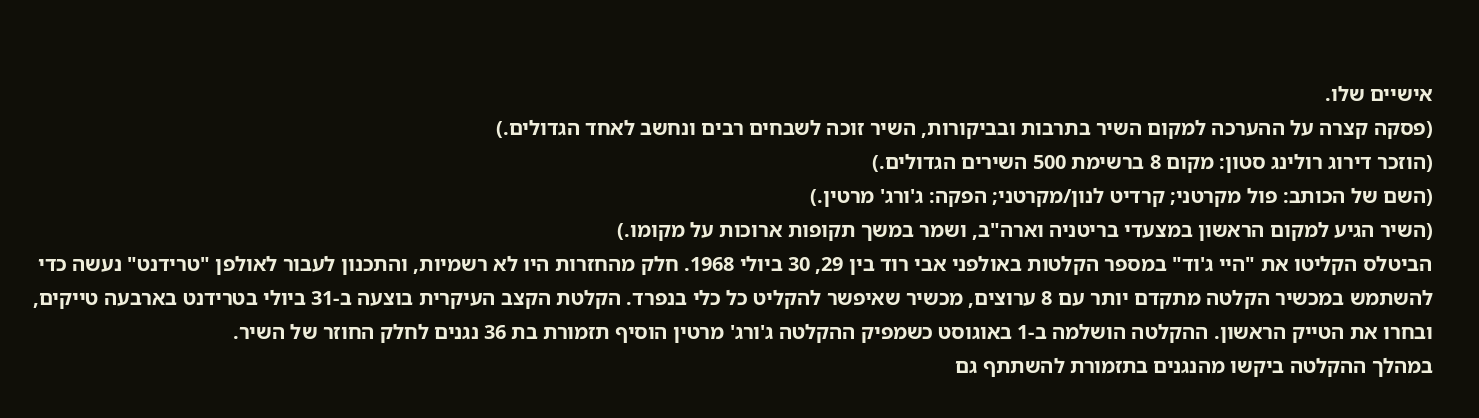אישיים שלו.
(פסקה קצרה על ההערכה למקום השיר בתרבות ובביקורות, השיר זוכה לשבחים רבים ונחשב לאחד הגדולים.)
(הוזכר דירוג רולינג סטון: מקום 8 ברשימת 500 השירים הגדולים.)
(השם של הכותב: פול מקרטני; קרדיט לנון/מקרטני; הפקה: ג'ורג' מרטין.)
(השיר הגיע למקום הראשון במצעדי בריטניה וארה"ב, ושמר במשך תקופות ארוכות על מקומו.)
הביטלס הקליטו את "היי ג'וד" במספר הקלטות באולפני אבי רוד בין 29, 30 ביולי 1968. חלק מהחזרות היו לא רשמיות, והתכנון לעבור לאולפן "טרידנט" נעשה כדי להשתמש במכשיר הקלטה מתקדם יותר עם 8 ערוצים, מכשיר שאיפשר להקליט כל כלי בנפרד. הקלטת הקצב העיקרית בוצעה ב-31 ביולי בטרידנט בארבעה טייקים, ובחרו את הטייק הראשון. ההקלטה הושלמה ב-1 באוגוסט כשמפיק ההקלטה ג'ורג' מרטין הוסיף תזמורת בת 36 נגנים לחלק החוזר של השיר.
במהלך ההקלטה ביקשו מהנגנים בתזמורת להשתתף גם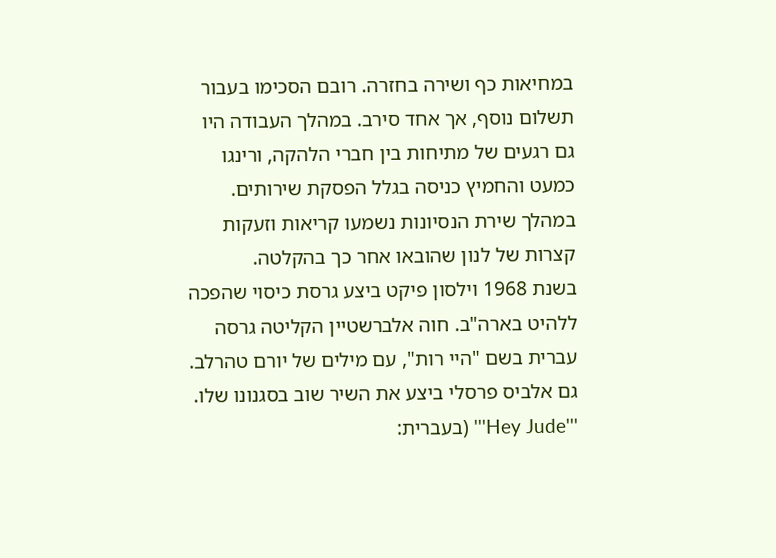במחיאות כף ושירה בחזרה. רובם הסכימו בעבור תשלום נוסף, אך אחד סירב. במהלך העבודה היו גם רגעים של מתיחות בין חברי הלהקה, ורינגו כמעט והחמיץ כניסה בגלל הפסקת שירותים. במהלך שירת הנסיונות נשמעו קריאות וזעקות קצרות של לנון שהובאו אחר כך בהקלטה.
בשנת 1968 וילסון פיקט ביצע גרסת כיסוי שהפכה ללהיט בארה"ב. חוה אלברשטיין הקליטה גרסה עברית בשם "היי רות", עם מילים של יורם טהרלב. גם אלביס פרסלי ביצע את השיר שוב בסגנונו שלו.
'''Hey Jude''' (בעברית: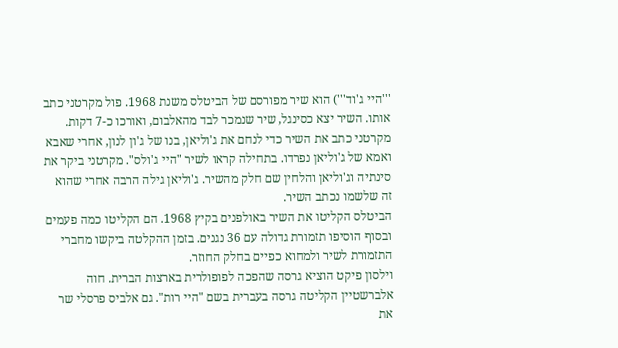'''היי ג'וד''') הוא שיר מפורסם של הביטלס משנת 1968. פול מקרטני כתב אותו. השיר יצא כסינגל, שיר שנמכר לבד מהאלבום, ואורכו כ-7 דקות.
מקרטני כתב את השיר כדי לנחם את ג'וליאן, בנו של ג'ון לנון, אחרי שאבא ואמא של ג'וליאן נפרדו. בתחילה קראו לשיר "היי ג'ולס". מקרטני ביקר את סינתיה וג'וליאן והלחין שם חלק מהשיר. ג'וליאן גילה הרבה אחרי שהוא זה שלשמו נכתב השיר.
הביטלס הקליטו את השיר באולפנים בקיץ 1968. הם הקליטו כמה פעמים ובסוף הוסיפו תזמורת גדולה עם 36 נגנים. בזמן ההקלטה ביקשו מחברי התזמורת לשיר ולמחוא כפיים בחלק החוזר.
וילסון פיקט הוציא גרסה שהפכה לפופולרית בארצות הברית. חוה אלברשטיין הקליטה גרסה בעברית בשם "היי רות". גם אלביס פרסלי שר את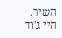השיר.
היי ג'וד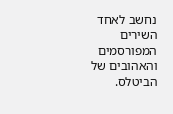נחשב לאחד השירים המפורסמים והאהובים של הביטלס.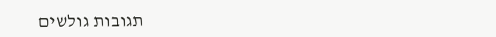תגובות גולשים